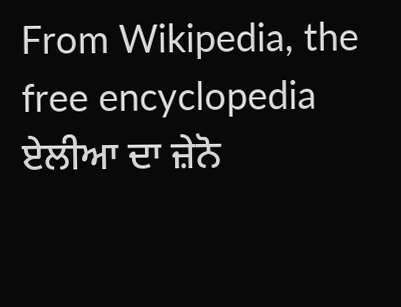From Wikipedia, the free encyclopedia
ਏਲੀਆ ਦਾ ਜ਼ੇਨੋ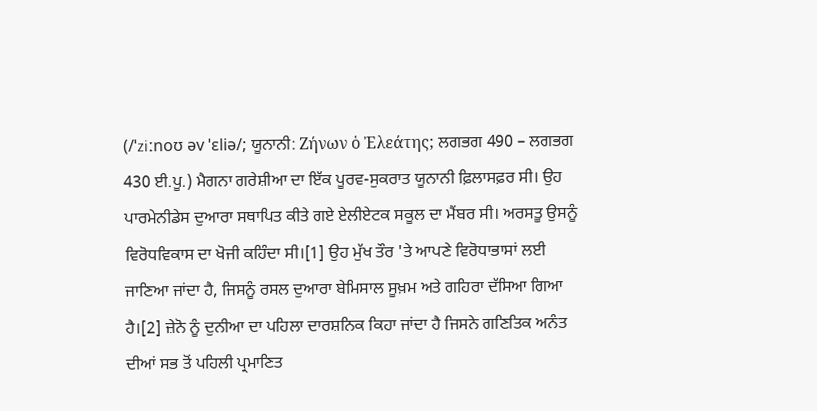(/ˈziːnoʊ əv ˈɛliə/; ਯੂਨਾਨੀ: Ζήνων ὁ Ἐλεάτης; ਲਗਭਗ 490 – ਲਗਭਗ 430 ਈ.ਪੂ.) ਮੈਗਨਾ ਗਰੇਸ਼ੀਆ ਦਾ ਇੱਕ ਪੂਰਵ-ਸੁਕਰਾਤ ਯੂਨਾਨੀ ਫ਼ਿਲਾਸਫ਼ਰ ਸੀ। ਉਹ ਪਾਰਮੇਨੀਡੇਸ ਦੁਆਰਾ ਸਥਾਪਿਤ ਕੀਤੇ ਗਏ ਏਲੀਏਟਕ ਸਕੂਲ ਦਾ ਮੈਂਬਰ ਸੀ। ਅਰਸਤੂ ਉਸਨੂੰ ਵਿਰੋਧਵਿਕਾਸ ਦਾ ਖੋਜੀ ਕਹਿੰਦਾ ਸੀ।[1] ਉਹ ਮੁੱਖ ਤੌਰ 'ਤੇ ਆਪਣੇ ਵਿਰੋਧਾਭਾਸਾਂ ਲਈ ਜਾਣਿਆ ਜਾਂਦਾ ਹੈ, ਜਿਸਨੂੰ ਰਸਲ ਦੁਆਰਾ ਬੇਮਿਸਾਲ ਸੂਖ਼ਮ ਅਤੇ ਗਹਿਰਾ ਦੱਸਿਆ ਗਿਆ ਹੈ।[2] ਜ਼ੇਨੋ ਨੂੰ ਦੁਨੀਆ ਦਾ ਪਹਿਲਾ ਦਾਰਸ਼ਨਿਕ ਕਿਹਾ ਜਾਂਦਾ ਹੈ ਜਿਸਨੇ ਗਣਿਤਿਕ ਅਨੰਤ ਦੀਆਂ ਸਭ ਤੋਂ ਪਹਿਲੀ ਪ੍ਰਮਾਣਿਤ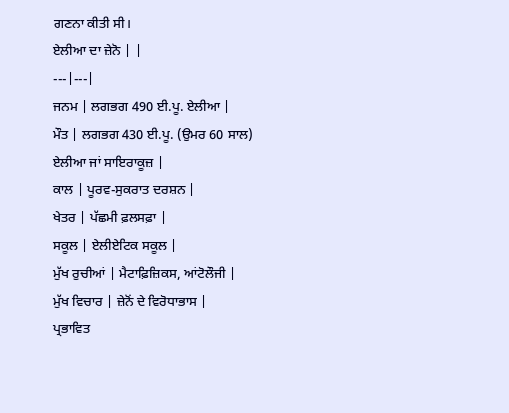ਗਣਨਾ ਕੀਤੀ ਸੀ।
ਏਲੀਆ ਦਾ ਜ਼ੇਨੋ | |
---|---|
ਜਨਮ | ਲਗਭਗ 490 ਈ.ਪੂ. ਏਲੀਆ |
ਮੌਤ | ਲਗਭਗ 430 ਈ.ਪੂ. (ਉਮਰ 60 ਸਾਲ) ਏਲੀਆ ਜਾਂ ਸਾਇਰਾਕੂਜ਼ |
ਕਾਲ | ਪੂਰਵ-ਸੁਕਰਾਤ ਦਰਸ਼ਨ |
ਖੇਤਰ | ਪੱਛਮੀ ਫ਼ਲਸਫ਼ਾ |
ਸਕੂਲ | ਏਲੀਏਟਿਕ ਸਕੂਲ |
ਮੁੱਖ ਰੁਚੀਆਂ | ਮੈਟਾਫ਼ਿਜ਼ਿਕਸ, ਆਂਟੋਲੌਜੀ |
ਮੁੱਖ ਵਿਚਾਰ | ਜ਼ੇਨੋਂ ਦੇ ਵਿਰੋਧਾਭਾਸ |
ਪ੍ਰਭਾਵਿਤ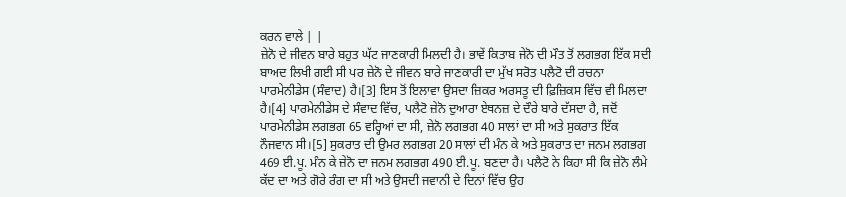ਕਰਨ ਵਾਲੇ | |
ਜ਼ੇਨੋ ਦੇ ਜੀਵਨ ਬਾਰੇ ਬਹੁਤ ਘੱਟ ਜਾਣਕਾਰੀ ਮਿਲਦੀ ਹੈ। ਭਾਵੇਂ ਕਿਤਾਬ ਜੇਨੋ ਦੀ ਮੌਤ ਤੋਂ ਲਗਭਗ ਇੱਕ ਸਦੀ ਬਾਅਦ ਲਿਖੀ ਗਈ ਸੀ ਪਰ ਜ਼ੇਨੋ ਦੇ ਜੀਵਨ ਬਾਰੇ ਜਾਣਕਾਰੀ ਦਾ ਮੁੱਖ ਸਰੋਤ ਪਲੈਟੋ ਦੀ ਰਚਨਾ ਪਾਰਮੇਨੀਡੇਸ (ਸੰਵਾਦ) ਹੈ।[3] ਇਸ ਤੋਂ ਇਲਾਵਾ ਉਸਦਾ ਜ਼ਿਕਰ ਅਰਸਤੂ ਦੀ ਫ਼ਿਜ਼ਿਕਸ ਵਿੱਚ ਵੀ ਮਿਲਦਾ ਹੈ।[4] ਪਾਰਮੇਨੀਡੇਸ ਦੇ ਸੰਵਾਦ ਵਿੱਚ, ਪਲੈਟੋ ਜ਼ੇਨੋ ਦੁਆਰਾ ਏਥਨਜ਼ ਦੇ ਦੌਰੇ ਬਾਰੇ ਦੱਸਦਾ ਹੈ, ਜਦੋਂ ਪਾਰਮੇਨੀਡੇਸ ਲਗਭਗ 65 ਵਰ੍ਹਿਆਂ ਦਾ ਸੀ, ਜ਼ੇਨੋ ਲਗਭਗ 40 ਸਾਲਾਂ ਦਾ ਸੀ ਅਤੇ ਸੁਕਰਾਤ ਇੱਕ ਨੌਜਵਾਨ ਸੀ।[5] ਸੁਕਰਾਤ ਦੀ ਉਮਰ ਲਗਭਗ 20 ਸਾਲਾਂ ਦੀ ਮੰਨ ਕੇ ਅਤੇ ਸੁਕਰਾਤ ਦਾ ਜਨਮ ਲਗਭਗ 469 ਈ.ਪੂ. ਮੰਨ ਕੇ ਜ਼ੇਨੋ ਦਾ ਜਨਮ ਲਗਭਗ 490 ਈ.ਪੂ. ਬਣਦਾ ਹੈ। ਪਲੈਟੋ ਨੇ ਕਿਹਾ ਸੀ ਕਿ ਜ਼ੇਨੋ ਲੰਮੇ ਕੱਦ ਦਾ ਅਤੇ ਗੋਰੇ ਰੰਗ ਦਾ ਸੀ ਅਤੇ ਉਸਦੀ ਜਵਾਨੀ ਦੇ ਦਿਨਾਂ ਵਿੱਚ ਉਹ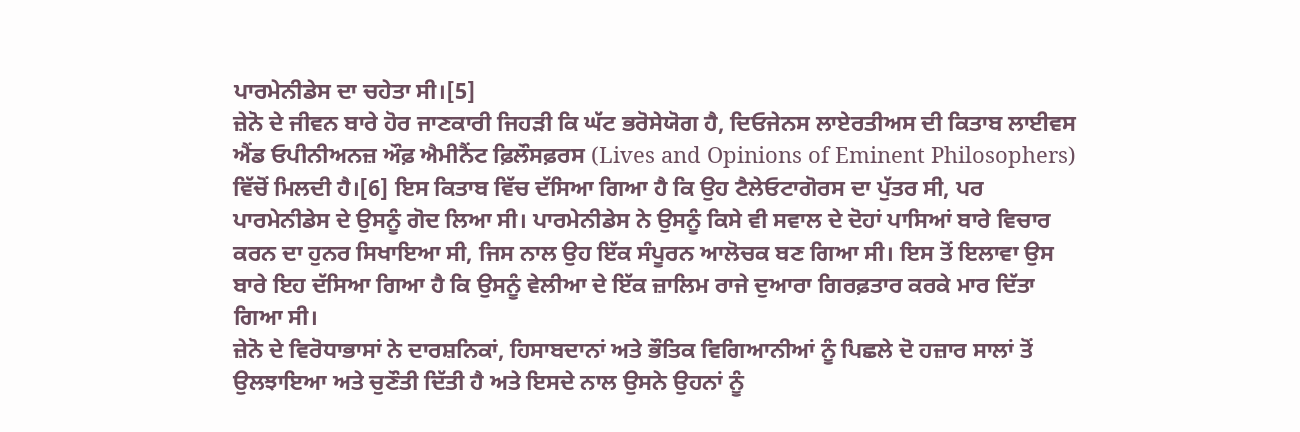ਪਾਰਮੇਨੀਡੇਸ ਦਾ ਚਹੇਤਾ ਸੀ।[5]
ਜ਼ੇਨੋ ਦੇ ਜੀਵਨ ਬਾਰੇ ਹੋਰ ਜਾਣਕਾਰੀ ਜਿਹੜੀ ਕਿ ਘੱਟ ਭਰੋਸੇਯੋਗ ਹੈ, ਦਿਓਜੇਨਸ ਲਾਏਰਤੀਅਸ ਦੀ ਕਿਤਾਬ ਲਾਈਵਸ ਐਂਡ ਓਪੀਨੀਅਨਜ਼ ਔਫ਼ ਐਮੀਨੈਂਟ ਫ਼ਿਲੌਸਫ਼ਰਸ (Lives and Opinions of Eminent Philosophers) ਵਿੱਚੋਂ ਮਿਲਦੀ ਹੈ।[6] ਇਸ ਕਿਤਾਬ ਵਿੱਚ ਦੱਸਿਆ ਗਿਆ ਹੈ ਕਿ ਉਹ ਟੈਲੇਓਟਾਗੋਰਸ ਦਾ ਪੁੱਤਰ ਸੀ, ਪਰ ਪਾਰਮੇਨੀਡੇਸ ਦੇ ਉਸਨੂੰ ਗੋਦ ਲਿਆ ਸੀ। ਪਾਰਮੇਨੀਡੇਸ ਨੇ ਉਸਨੂੰ ਕਿਸੇ ਵੀ ਸਵਾਲ ਦੇ ਦੋਹਾਂ ਪਾਸਿਆਂ ਬਾਰੇ ਵਿਚਾਰ ਕਰਨ ਦਾ ਹੁਨਰ ਸਿਖਾਇਆ ਸੀ, ਜਿਸ ਨਾਲ ਉਹ ਇੱਕ ਸੰਪੂਰਨ ਆਲੋਚਕ ਬਣ ਗਿਆ ਸੀ। ਇਸ ਤੋਂ ਇਲਾਵਾ ਉਸ ਬਾਰੇ ਇਹ ਦੱਸਿਆ ਗਿਆ ਹੈ ਕਿ ਉਸਨੂੰ ਵੇਲੀਆ ਦੇ ਇੱਕ ਜ਼ਾਲਿਮ ਰਾਜੇ ਦੁਆਰਾ ਗਿਰਫ਼ਤਾਰ ਕਰਕੇ ਮਾਰ ਦਿੱਤਾ ਗਿਆ ਸੀ।
ਜ਼ੇਨੋ ਦੇ ਵਿਰੋਧਾਭਾਸਾਂ ਨੇ ਦਾਰਸ਼ਨਿਕਾਂ, ਹਿਸਾਬਦਾਨਾਂ ਅਤੇ ਭੌਤਿਕ ਵਿਗਿਆਨੀਆਂ ਨੂੰ ਪਿਛਲੇ ਦੋ ਹਜ਼ਾਰ ਸਾਲਾਂ ਤੋਂ ਉਲਝਾਇਆ ਅਤੇ ਚੁਣੌਤੀ ਦਿੱਤੀ ਹੈ ਅਤੇ ਇਸਦੇ ਨਾਲ ਉਸਨੇ ਉਹਨਾਂ ਨੂੰ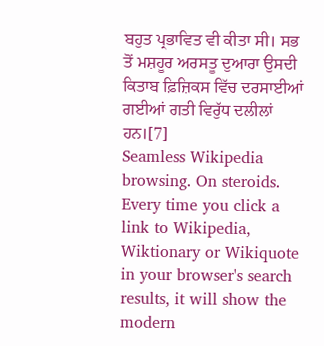ਬਹੁਤ ਪ੍ਰਭਾਵਿਤ ਵੀ ਕੀਤਾ ਸੀ। ਸਭ ਤੋਂ ਮਸ਼ਹੂਰ ਅਰਸਤੂ ਦੁਆਰਾ ਉਸਦੀ ਕਿਤਾਬ ਫ਼ਿਜ਼ਿਕਸ ਵਿੱਚ ਦਰਸਾਈਆਂ ਗਈਆਂ ਗਤੀ ਵਿਰੁੱਧ ਦਲੀਲਾਂ ਹਨ।[7]
Seamless Wikipedia browsing. On steroids.
Every time you click a link to Wikipedia, Wiktionary or Wikiquote in your browser's search results, it will show the modern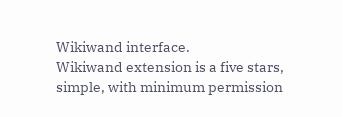Wikiwand interface.
Wikiwand extension is a five stars, simple, with minimum permission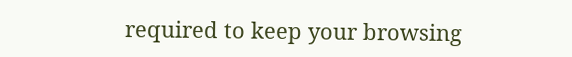required to keep your browsing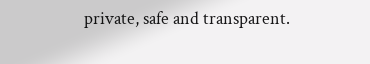private, safe and transparent.